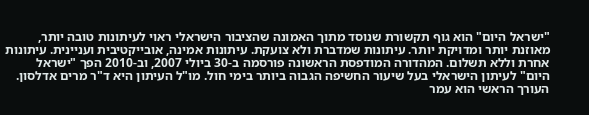"ישראל היום" הוא גוף תקשורת שנוסד מתוך האמונה שהציבור הישראלי ראוי לעיתונות טובה יותר, מאוזנת יותר ומדויקת יותר. עיתונות שמדברת ולא צועקת. עיתונות אמינה, אובייקטיבית ועניינית. עיתונות אחרת וללא תשלום. המהדורה המודפסת הראשונה פורסמה ב-30 ביולי 2007, וב-2010 הפך "ישראל היום" לעיתון הישראלי בעל שיעור החשיפה הגבוה ביותר בימי חול. מו"ל העיתון היא ד"ר מרים אדלסון. העורך הראשי הוא עמר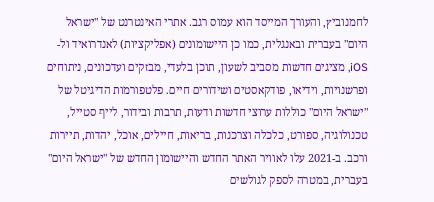לחמנוביץ, והעורך המייסד הוא עמוס רגב. אתרי האינטרנט של "ישראל היום" בעברית ובאנגלית, כמו כן היישומונים (אפליקציות) לאנדרואיד ול-iOS, מציגים חדשות מסביב לשעון, תוכן בלעדי, מבזקים ועדכונים, ניתוחים ופרשנויות, וידיאו, פודקאסטים ושידורים חיים. פלטפורמות הדיגיטל של "ישראל היום" כוללות ערוצי חדשות ודעות, תרבות ובידור, לייף סטייל, טכנולוגיה, ספורט, כלכלה וצרכנות, בריאות, חיילים, אוכל, יהדות, תיירות ורכב. ב-2021 עלו לאוויר האתר החדש והיישומון החדש של "ישראל היום" בעברית, במטרה לספק לגולשים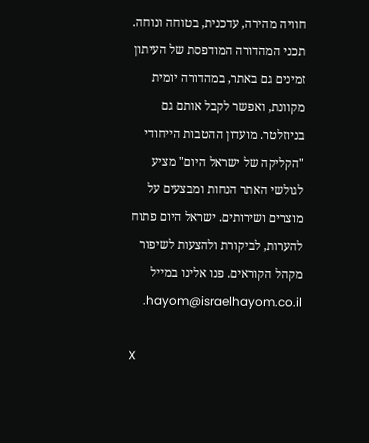חוויה מהירה, עדכנית, בטוחה ונוחה. תכני המהדורה המודפסת של העיתון זמינים גם באתר, במהדורה יומית מקוונת, ואפשר לקבל אותם גם בניוזלטר. מועדון ההטבות הייחודי "הקליקה של ישראל היום" מציע לגולשי האתר הנחות ומבצעים על מוצרים ושירותים. ישראל היום פתוח להערות, לביקורת ולהצעות לשיפור מקהל הקוראים. פנו אלינו במייל hayom@israelhayom.co.il.

X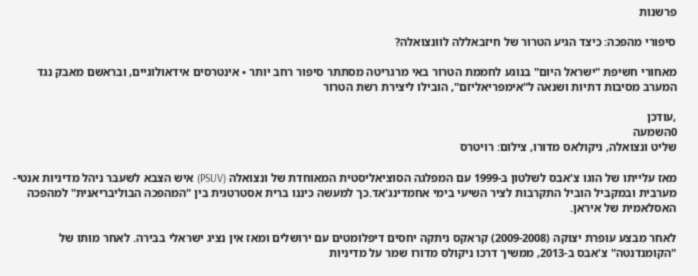פרשנות

סיפורי מהפכה: כיצד הגיע הטרור של חיזבאללה לוונצואלה?

מאחורי חשיפת "ישראל היום" בנוגע לחממת הטרור באי מרגריטה מסתתר סיפור רחב יותר • אינטרסים אידאולוגיים, ובראשם מאבק נגד המערב מסיבות דתיות ושנאה ל"אימפריאליזם", הובילו ליצירת רשת הטרור

,עודכן
0השמעה
שליט ונצואלה, ניקולאס מדורו, צילום: רויטרס

מאז עלייתו של הוגו צ'אבס לשלטון ב-1999 עם המפלגה הסוציאליסטית המאוחדת של ונצואלה (PSUV) איש הצבא לשעבר ניהל מדיניות אנטי-מערבית ובמקביל הוביל התקרבות לציר השיעי בימי אחמדינג'אד.כך למעשה כיננו ברית אסטרטגית בין "המהפכה הבוליבריאנית" למהפכה האסלאמית של איראן.

לאחר מבצע עופרת יצוקה (2009-2008) קראקס ניתקה יחסים דיפלומטים עם ירושלים ומאז אין נציג ישראלי בבירה. לאחר מותו של "הקומנדנטה" צ'אבס ב-2013, ממשיך דרכו ניקולס מדורו שמר על מדיניות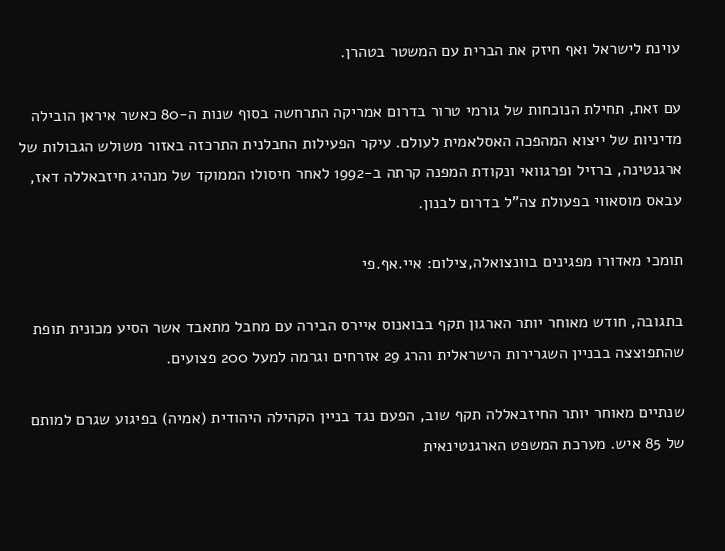עוינת לישראל ואף חיזק את הברית עם המשטר בטהרן.

עם זאת, תחילת הנוכחות של גורמי טרור בדרום אמריקה התרחשה בסוף שנות ה-80 כאשר איראן הובילה מדיניות של ייצוא המהפכה האסלאמית לעולם. עיקר הפעילות החבלנית התרכזה באזור משולש הגבולות של ארגנטינה, ברזיל ופרגוואי ונקודת המפנה קרתה ב-1992 לאחר חיסולו הממוקד של מנהיג חיזבאללה דאז, עבאס מוסאווי בפעולת צה"ל בדרום לבנון.

תומכי מאדורו מפגינים בוונצואלה,צילום: איי.אף.פי

בתגובה, חודש מאוחר יותר הארגון תקף בבואנוס איירס הבירה עם מחבל מתאבד אשר הסיע מכונית תופת שהתפוצצה בבניין השגרירות הישראלית והרג 29 אזרחים וגרמה למעל 200 פצועים.

שנתיים מאוחר יותר החיזבאללה תקף שוב, הפעם נגד בניין הקהילה היהודית (אמיה) בפיגוע שגרם למותם של 85 איש. מערכת המשפט הארגנטינאית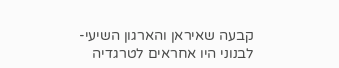קבעה שאיראן והארגון השיעי-לבנוני היו אחראים לטרגדיה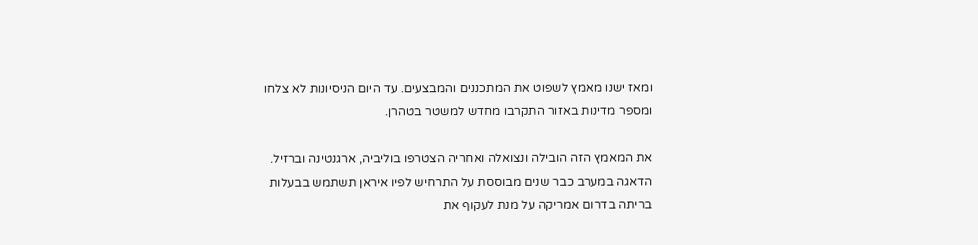ומאז ישנו מאמץ לשפוט את המתכננים והמבצעים. עד היום הניסיונות לא צלחו ומספר מדינות באזור התקרבו מחדש למשטר בטהרן.

את המאמץ הזה הובילה ונצואלה ואחריה הצטרפו בוליביה, ארגנטינה וברזיל. הדאגה במערב כבר שנים מבוססת על התרחיש לפיו איראן תשתמש בבעלות בריתה בדרום אמריקה על מנת לעקוף את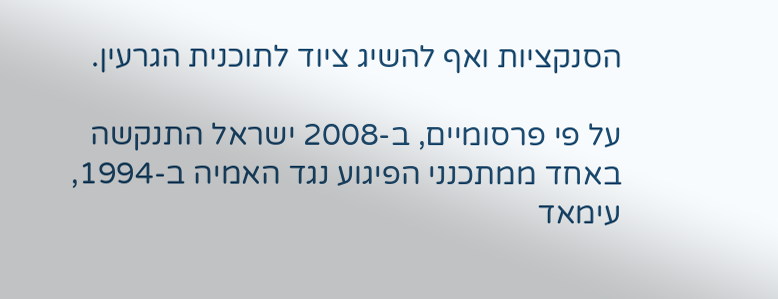הסנקציות ואף להשיג ציוד לתוכנית הגרעין.

על פי פרסומיים, ב-2008 ישראל התנקשה באחד ממתכנני הפיגוע נגד האמיה ב-1994, עימאד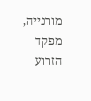מורנייה, מפקד הזרוע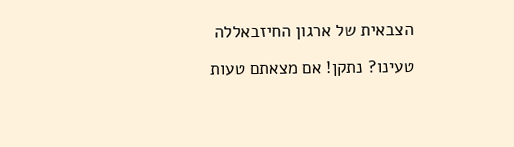הצבאית של ארגון החיזבאללה

טעינו? נתקן! אם מצאתם טעות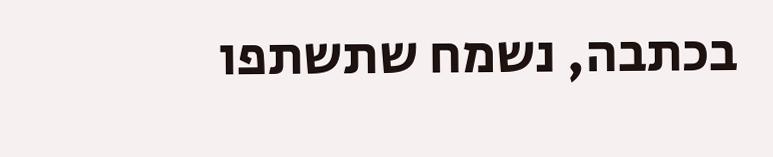בכתבה, נשמח שתשתפו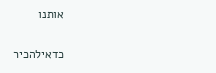אותנו

כדאילהכיר